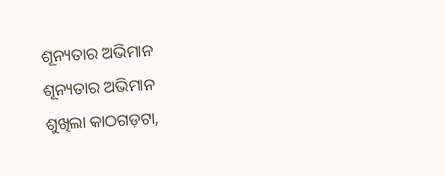ଶୂନ୍ୟତାର ଅଭିମାନ
ଶୂନ୍ୟତାର ଅଭିମାନ
ଶୁଖିଲା କାଠଗଡ଼ଟା,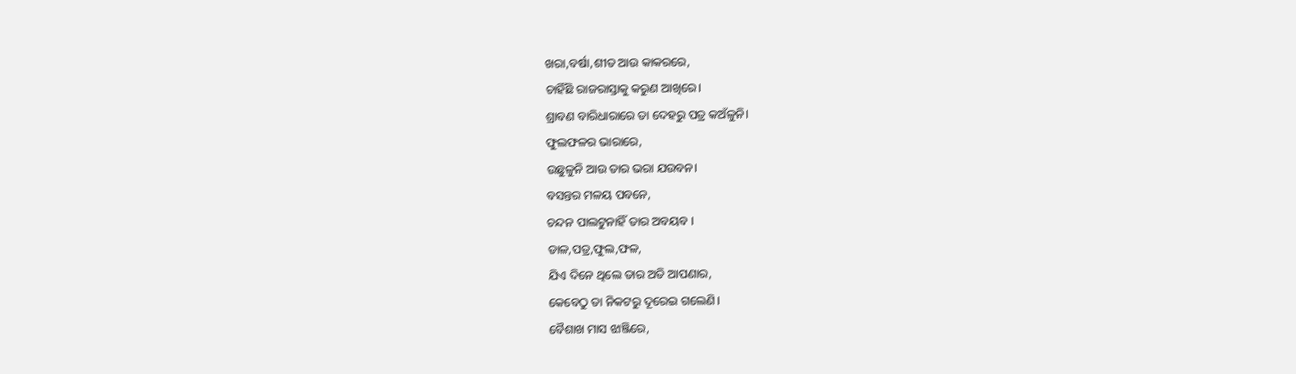ଖରା,ବର୍ଷା,ଶୀତ ଆଉ କାକରରେ,
ଚାହିଁଛି ରାଜରାସ୍ତାକୁ କରୁଣ ଆଖିରେ।
ଶ୍ରାବଣ ବାରିଧାରାରେ ତା ଦେହରୁ ପତ୍ର କଅଁଳୁନି।
ଫୁଲଫଳର ଭାରାରେ,
ଉଛୁଳୁନି ଆଉ ତାର ଭରା ଯଉବନ।
ବସନ୍ତର ମଳୟ ପବନେ,
ଚନ୍ଦନ ପାଲଟୁନାହିଁ ତାର ଅବୟବ ।
ଡାଳ,ପତ୍ର,ଫୁଲ,ଫଳ,
ଯିଏ ଦିନେ ଥିଲେ ତାର ଅତି ଆପଣାର,
କେବେଠୁ ତା ନିକଟରୁ ଦୂରେଇ ଗଲେଣି।
ବୈଶାଖ ମାସ ଝାଞ୍ଜିରେ,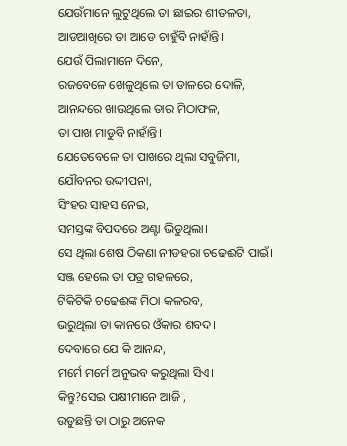ଯେଉଁମାନେ ଲୁଟୁଥିଲେ ତା ଛାଇର ଶୀତଳତା,
ଆଡଆଖିରେ ତା ଆଡେ ଚାହୁଁବି ନାହାଁନ୍ତି।
ଯେଉଁ ପିଲାମାନେ ଦିନେ,
ରଜବେଳେ ଖେଳୁଥିଲେ ତା ଡାଳରେ ଦୋଳି,
ଆନନ୍ଦରେ ଖାଉଥିଲେ ତାର ମିଠାଫଳ,
ତା ପାଖ ମାଡୁବି ନାହାଁନ୍ତି।
ଯେତେବେଳେ ତା ପାଖରେ ଥିଲା ସବୁଜିମା,
ଯୌବନର ଉଦ୍ଦୀପନା,
ସିଂହର ସାହସ ନେଇ,
ସମସ୍ତଙ୍କ ବିପଦରେ ଅଣ୍ଟା ଭିଡୁଥିଲା।
ସେ ଥିଲା ଶେଷ ଠିକଣା ନୀଡହରା ଚଢେଈଟି ପାଇଁ।
ସଞ୍ଜ ହେଲେ ତା ପତ୍ର ଗହଳରେ,
ଟିକିଟିକି ଚଢେଈଙ୍କ ମିଠା କଳରବ,
ଭରୁଥିଲା ତା କାନରେ ଓଁକାର ଶବଦ।
ଦେବାରେ ଯେ କି ଆନନ୍ଦ,
ମର୍ମେ ମର୍ମେ ଅନୁଭବ କରୁଥିଲା ସିଏ।
କିନ୍ତୁ?ସେଇ ପକ୍ଷୀମାନେ ଆଜି ,
ଉଡୁଛନ୍ତି ତା ଠାରୁ ଅନେକ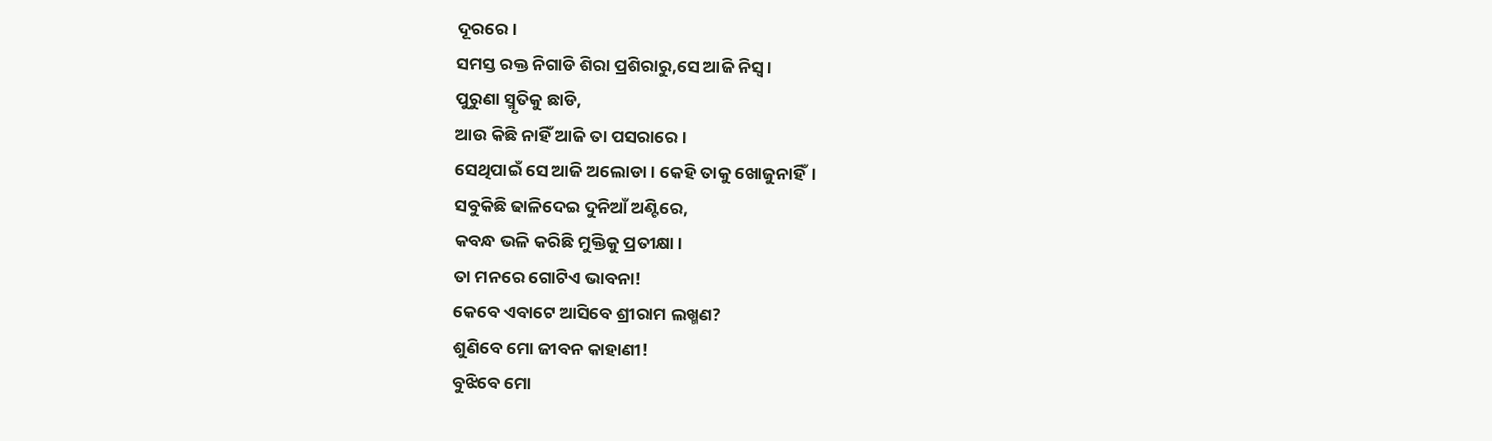ଦୂରରେ।
ସମସ୍ତ ରକ୍ତ ନିଗାଡି ଶିରା ପ୍ରଶିରାରୁ,ସେ ଆଜି ନିସ୍ଵ।
ପୁରୁଣା ସ୍ମୃତିକୁ ଛାଡି,
ଆଉ କିଛି ନାହିଁ ଆଜି ତା ପସରାରେ।
ସେଥିପାଇଁ ସେ ଆଜି ଅଲୋଡା । କେହି ତାକୁ ଖୋଜୁନାହିଁ।
ସବୁକିଛି ଢାଳିଦେଇ ଦୁନିଆଁ ଅଣ୍ଟିରେ,
କବନ୍ଧ ଭଳି କରିଛି ମୁକ୍ତିକୁ ପ୍ରତୀକ୍ଷା।
ତା ମନରେ ଗୋଟିଏ ଭାବନା!
କେବେ ଏବାଟେ ଆସିବେ ଶ୍ରୀରାମ ଲଖ୍ମଣ?
ଶୁଣିବେ ମୋ ଜୀବନ କାହାଣୀ!
ବୁଝିବେ ମୋ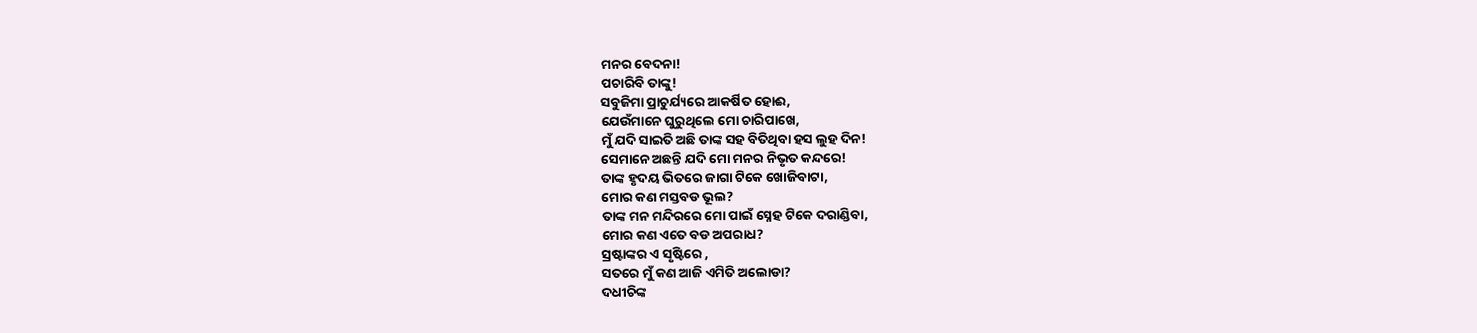ମନର ବେଦନା!
ପଚାରିବି ତାଙ୍କୁ!
ସବୁଜିମା ପ୍ରାଚୁର୍ଯ୍ୟରେ ଆକର୍ଷିତ ହୋଈ,
ଯେଉଁମାନେ ଘୁରୁଥିଲେ ମୋ ଚାରିପାଖେ,
ମୁଁ ଯଦି ସାଇତି ଅଛି ତାଙ୍କ ସହ ବିତିଥିବା ହସ ଲୁହ ଦିନ!
ସେମାନେ ଅଛନ୍ତି ଯଦି ମୋ ମନର ନିଭୃତ କନ୍ଦରେ!
ତାଙ୍କ ହୃଦୟ ଭିତରେ ଜାଗା ଟିକେ ଖୋଜିବାଟା,
ମୋର କଣ ମସ୍ତବଡ ଭୂଲ?
ତାଙ୍କ ମନ ମନ୍ଦିରରେ ମୋ ପାଇଁ ସ୍ନେହ ଟିକେ ଦରାଣ୍ଡିବା,
ମୋର କଣ ଏତେ ବଡ ଅପରାଧ?
ସ୍ରଷ୍ଟାଙ୍କର ଏ ସୃଷ୍ଟିରେ ,
ସତରେ ମୁଁ କଣ ଆଜି ଏମିତି ଅଲୋଡା?
ଦଧୀଚିଙ୍କ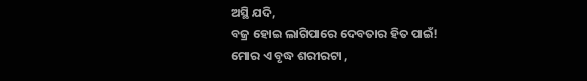ଅସ୍ଥି ଯଦି,
ବଜ୍ର ହୋଇ ଲାଗିପାରେ ଦେବତାର ହିତ ପାଇଁ!
ମୋର ଏ ବୃଦ୍ଧ ଶରୀରଟା ,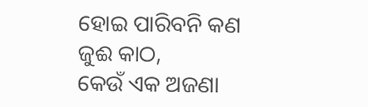ହୋଇ ପାରିବନି କଣ ଜୁଈ କାଠ,
କେଉଁ ଏକ ଅଜଣା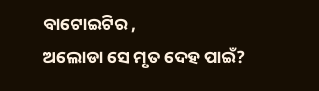ବାଟୋଇଟିର ,
ଅଲୋଡା ସେ ମୃତ ଦେହ ପାଇଁ?